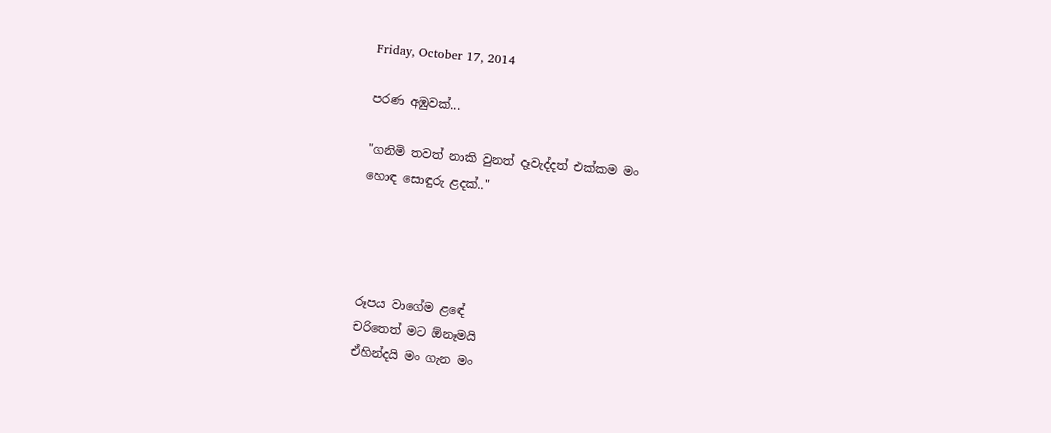Friday, October 17, 2014

පරණ අඹුවක්...

"ගනිමි තවත් නාකි වුනත් දෑවැද්දත් එක්කම මං
හොඳ සොඳුරු ළදක්.."




රූපය වාගේම ළඳේ
චරිතෙත් මට ඕනෑමයි
ඒහින්දයි මං ගැන මං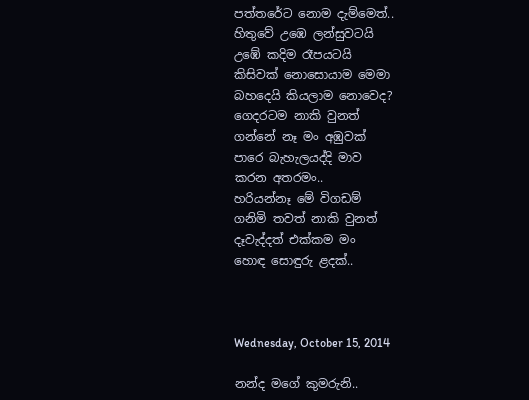පත්තරේට නොම දැම්මෙත්..
හිතුවේ උඹෙ ලන්සුවටයි
උඹේ කදිම රෑපයටයි
කිසිවක් නොසොයාම මෙමා
බහදෙයි කියලාම නොවෙද?
ගෙදරටම නාකි වුනත්
ගන්නේ නෑ මං අඹුවක්
පාරෙ බැහැලයද්දි මාව
කරන අතරමං..
හරියන්නෑ මේ විගඩම්
ගනිමි තවත් නාකි වුනත්
දෑවැද්දත් එක්කම මං
හොඳ සොඳුරු ළදක්..



Wednesday, October 15, 2014

නන්ද මගේ කුමරුනි..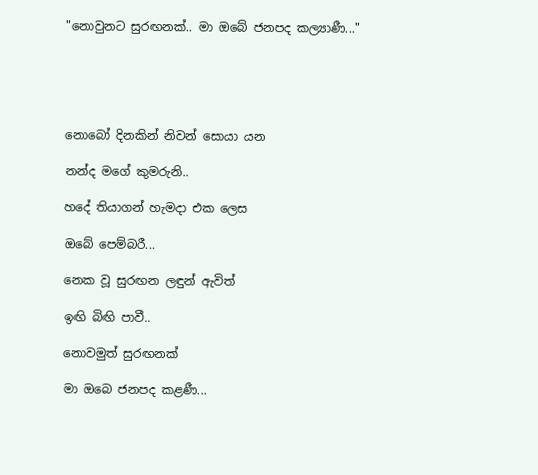"නොවුනට සුරඟනක්.. මා ඔබේ ජනපද කල්‍යාණී..."





නොබෝ දිනකින් නිවන් සොයා යන

නන්ද මගේ කුමරුනි..

හදේ තියාගන් හැමදා එක ලෙස

ඔබේ පෙම්බරී...

නෙක වූ සුරඟන ලඳුන් ඇවිත්

ඉඟි බිඟි පාවී..

නොවමුත් සුරඟනක්

මා ඔබෙ ජනපද කළණී...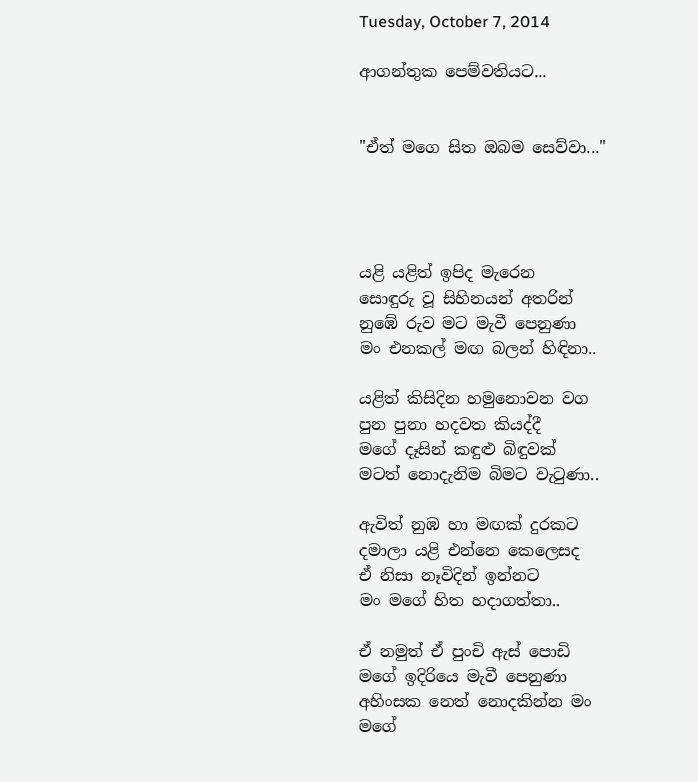Tuesday, October 7, 2014

ආගන්තුක පෙම්වතියට...


"ඒත් මගෙ සිත ඔබම සෙව්වා..."




යළි යළිත් ඉපිද මැරෙන
සොඳුරු වූ සිහිනයන් අතරින්
නුඹේ රුව මට මැවී පෙනුණා
මං එනකල් මඟ බලන් හිඳිනා..

යළිත් කිසිදින හමුනොවන වග
පුන පුනා හදවත කියද්දී
මගේ දෑසින් කඳුළු බිඳුවක්
මටත් නොදැනිම බිමට වැටුණා..

ඇවිත් නුඹ හා මඟක් දුරකට
දමාලා යළි එන්නෙ කෙලෙසද
ඒ නිසා නෑවිදින් ඉන්නට
මං මගේ හිත හදාගත්තා..

ඒ නමුත් ඒ පුංචි ඇස් පොඩි
මගේ ඉදිරියෙ මැවී පෙනුණා
අහිංසක නෙත් නොදකින්න මං
මගේ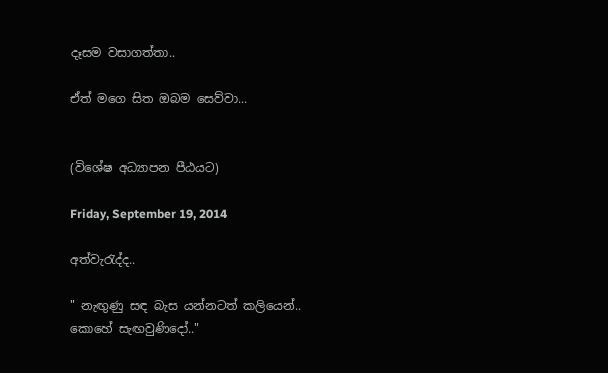දෑසම වසාගත්තා..

ඒත් මගෙ සිත ඔබම සෙව්වා...


(විශේෂ අධ්‍යාපන පීඨයට)

Friday, September 19, 2014

අත්වැරැද්ද..

" නැඟුණු සඳ බැස යන්නටත් කලියෙන්..
කොහේ සැඟවුණිදෝ.."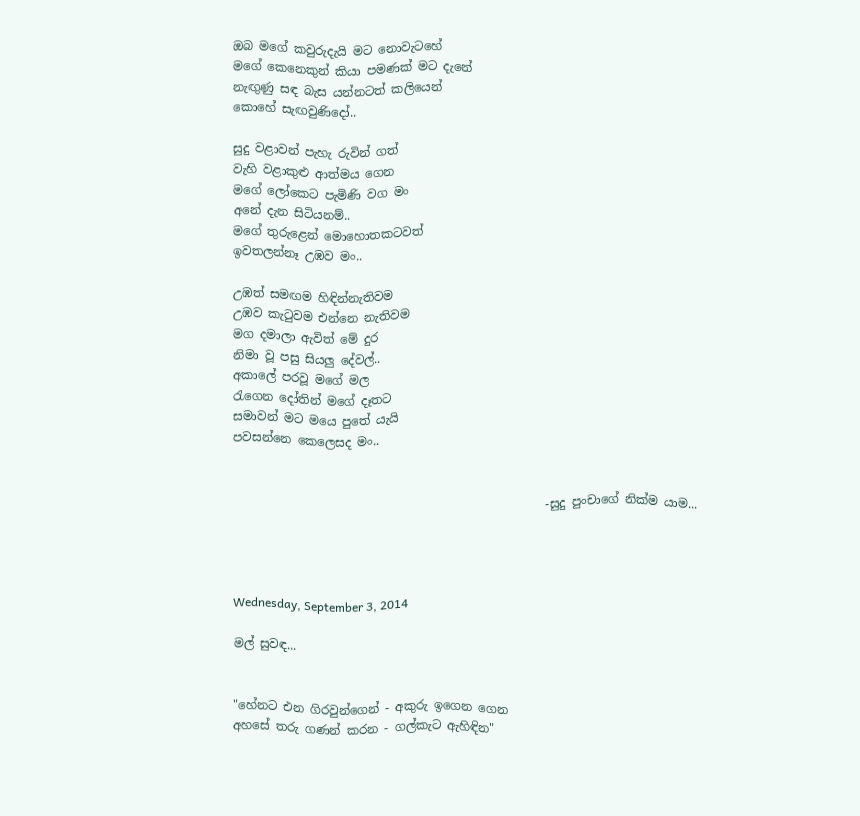ඔබ මගේ කවුරුදැයි මට නොවැටහේ
මගේ කෙනෙකුන් කියා පමණක් මට දැනේ
නැඟුණු සඳ බැස යන්නටත් කලියෙන්
කොහේ සැඟවුණිදෝ..

සුදු වළාවන් පැහැ රුවින් ගත්
වැහි වළාකුළු ආත්මය ගෙන
මගේ ලෝකෙට පැමිණි වග මං
අනේ දැන සිටියනම්..
මගේ තුරුළෙන් මොහොතකටවත්
ඉවතලන්නෑ උඹව මං..

උඹත් සමඟම හිඳින්නැතිවම
උඹව කැටුවම එන්නෙ නැතිවම
මග දමාලා ඇවිත් මේ දුර
නිමා වූ පසු සියලු දේවල්..
අකාලේ පරවූ මගේ මල
රැගෙන දෝතින් මගේ දෑතට
සමාවන් මට මයෙ පුතේ යැයි
පවසන්නෙ කෙලෙසද මං..


                                                    -සුදු පුංචාගේ නික්ම යාම...




Wednesday, September 3, 2014

මල් සුවඳ...


"හේනට එන ගිරවුන්ගෙන් - අකුරු ඉගෙන ගෙන
අහසේ තරු ගණන් කරන - ගල්කැට ඇහිඳින"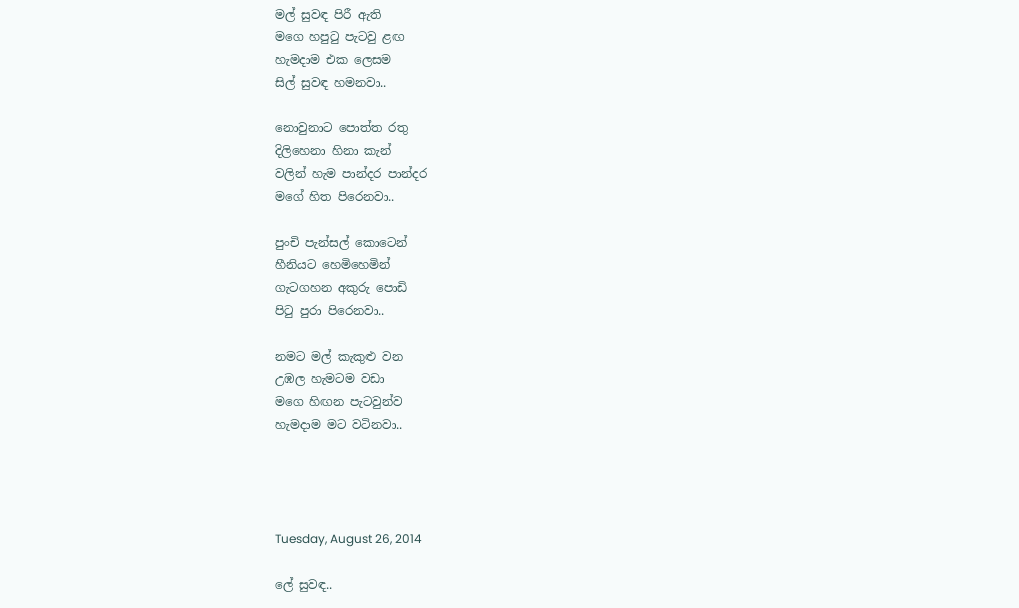මල් සුවඳ පිරී ඇති
මගෙ හපුටු පැටවු ළඟ
හැමදාම එක ලෙසම
සිල් සුවඳ හමනවා..

නොවුනාට පොත්ත රතු
දිලිහෙනා හිනා කැන්
වලින් හැම පාන්දර පාන්දර
මගේ හිත පිරෙනවා..

පුංචි පැන්සල් කොටෙන්
හීනියට හෙමිහෙමින්
ගැටගහන අකුරු පොඩි
පිටු පුරා පිරෙනවා..

නමට මල් කැකුළු වන
උඹල හැමටම වඩා
මගෙ හිඟන පැටවුන්ව
හැමදාම මට වටිනවා..




Tuesday, August 26, 2014

ලේ සුවඳ..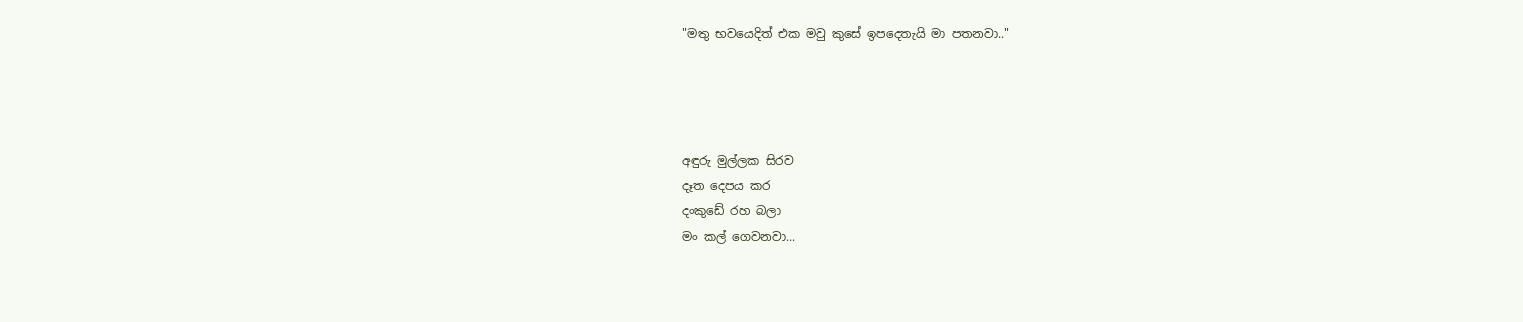"මතු භවයෙදිත් එක මවු කුසේ ඉපදෙතැයි මා පතනවා.."




අඳුරු මුල්ලක සිරව
දෑත දෙපය කර
දංකුඩේ රහ බලා
මං කල් ගෙවනවා...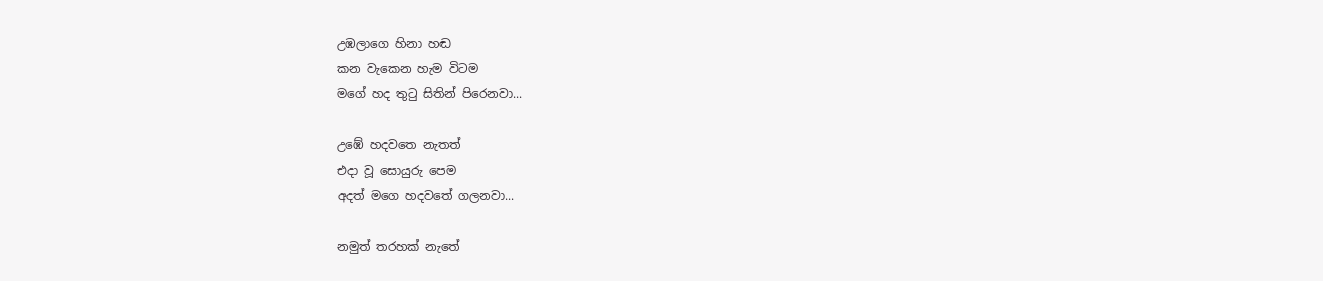උඹලාගෙ හිනා හඬ
කන වැකෙන හැම විටම
මගේ හද තුටු සිතින් පිරෙනවා...

උඹේ හදවතෙ නැතත්
එදා වූ සොයුරු පෙම
අදත් මගෙ හදවතේ ගලනවා...

නමුත් තරහක් නැතේ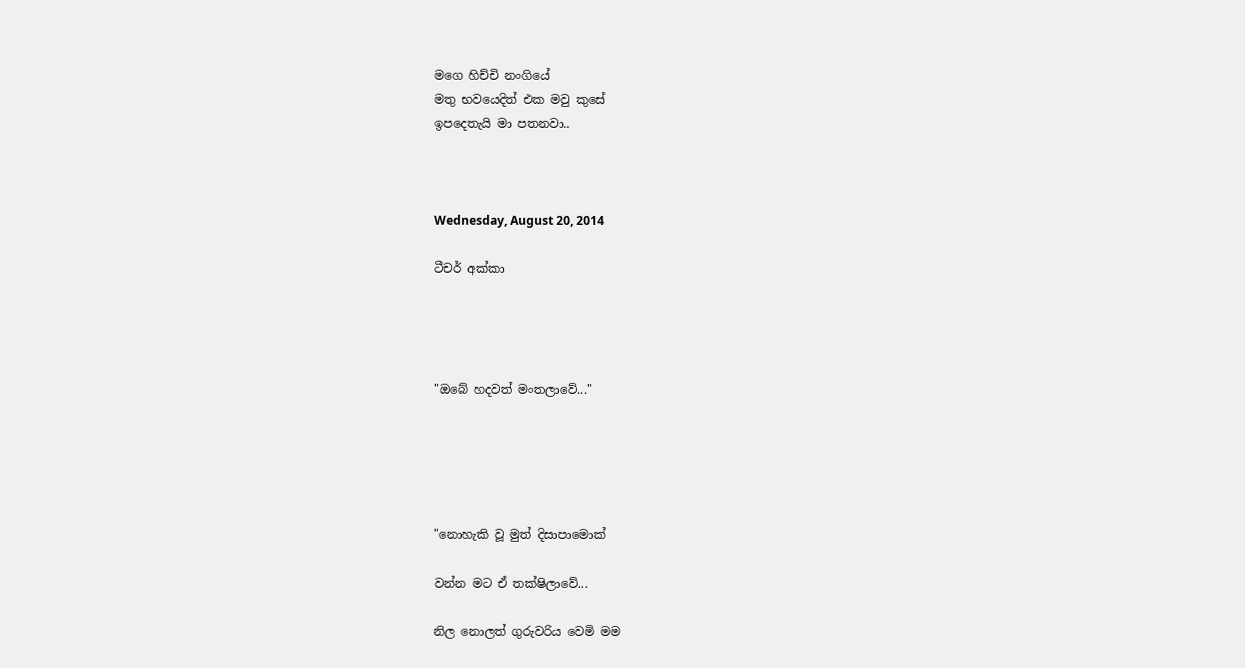මගෙ හිච්චි නංගියේ
මතු භවයෙදිත් එක මවු කුසේ
ඉපදෙතැයි මා පතනවා..



Wednesday, August 20, 2014

ටීචර් අක්කා




"ඔබේ හදවත් මංතලාවේ..."





"නොහැකි වූ මුත් දිසාපාමොක්

වන්න මට ඒ තක්ෂිලාවේ...

නිල නොලත් ගුරුවරිය වෙමි මම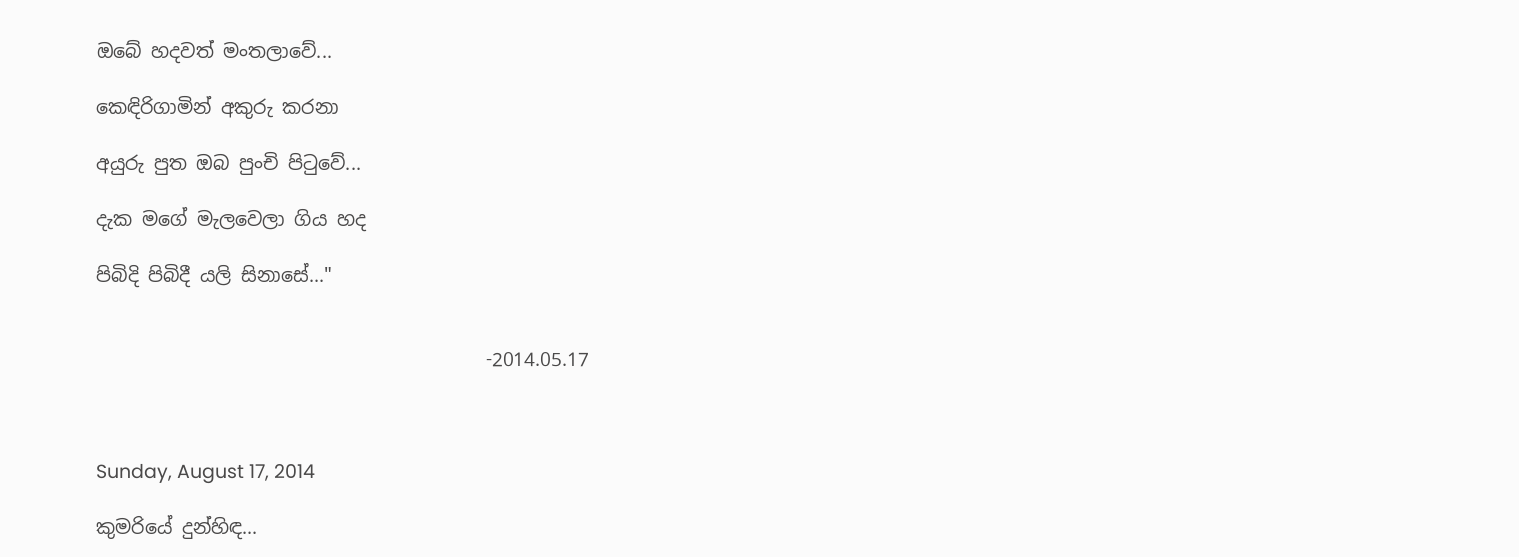ඔබේ හදවත් මංතලාවේ...

කෙඳිරිගාමින් අකුරු කරනා

අයුරු පුත ඔබ පුංචි පිටුවේ...

දැක මගේ මැලවෙලා ගිය හද

පිබිදි පිබිදී යලි සිනාසේ..."


                                         -2014.05.17



Sunday, August 17, 2014

කුමරියේ දුන්හිඳ...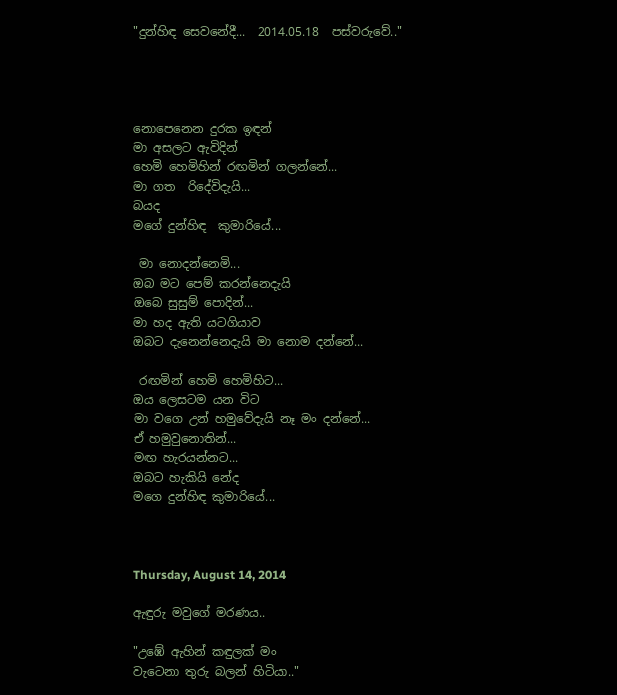"දුන්හිඳ සෙවනේදී...  2014.05.18  පස්වරුවේ.."




නොපෙනෙන දුරක ඉඳන්
මා අසලට ඇවිදින්
හෙමි හෙමිහින් රඟමින් ගලන්නේ...
මා ගත  රිදේවිදැයි...
බයද
මගේ දුන්හිඳ  කුමාරියේ...

 මා නොදන්නෙමි...
ඔබ මට පෙම් කරන්නෙදැයි
ඔබෙ සුසුම් පොදින්...
මා හද ඇති යටගියාව
ඔබට දැනෙන්නෙදැයි මා නොම දන්නේ...

 රඟමින් හෙමි හෙමිහිට...
ඔය ලෙසටම යන විට
මා වගෙ උන් හමුවේදැයි නෑ මං දන්නේ...
ඒ හමුවුනොතින්...
මඟ හැරයන්නට...
ඔබට හැකියි නේද
මගෙ දුන්හිඳ කුමාරියේ...



Thursday, August 14, 2014

ඇඳුරු මවුගේ මරණය..

"උඹේ ඇහින් කඳුලක් මං
වැටෙනා තුරු බලන් හිටියා.."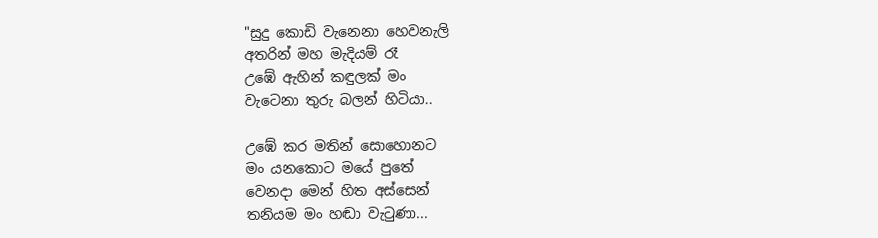"සුදු කොඩි වැනෙනා හෙවනැලි
අතරින් මහ මැදියම් රෑ
උඹේ ඇහින් කඳුලක් මං
වැටෙනා තුරු බලන් හිටියා..

උඹේ කර මතින් සොහොනට
මං යනකොට මයේ පුතේ
වෙනදා මෙන් හිත අස්සෙන්
තනියම මං හඬා වැටුණා...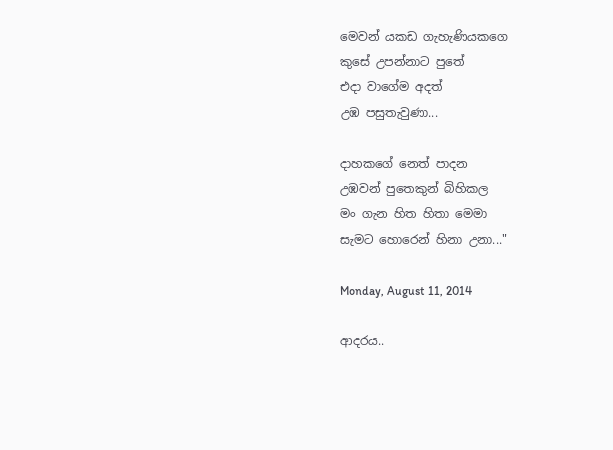මෙවන් යකඩ ගැහැණියකගෙ
කුසේ උපන්නාට පුතේ
එදා වාගේම අදත්
උඹ පසුතැවුණා...

දාහකගේ නෙත් පාදන
උඹවන් පුතෙකුන් බිහිකල
මං ගැන හිත හිතා මෙමා
සැමට හොරෙන් හිනා උනා..."

Monday, August 11, 2014

ආදරය..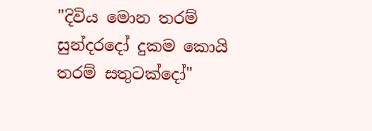"දිවිය මොන තරම් සුන්දරදෝ දුකම කොයි තරම් සතුටක්දෝ"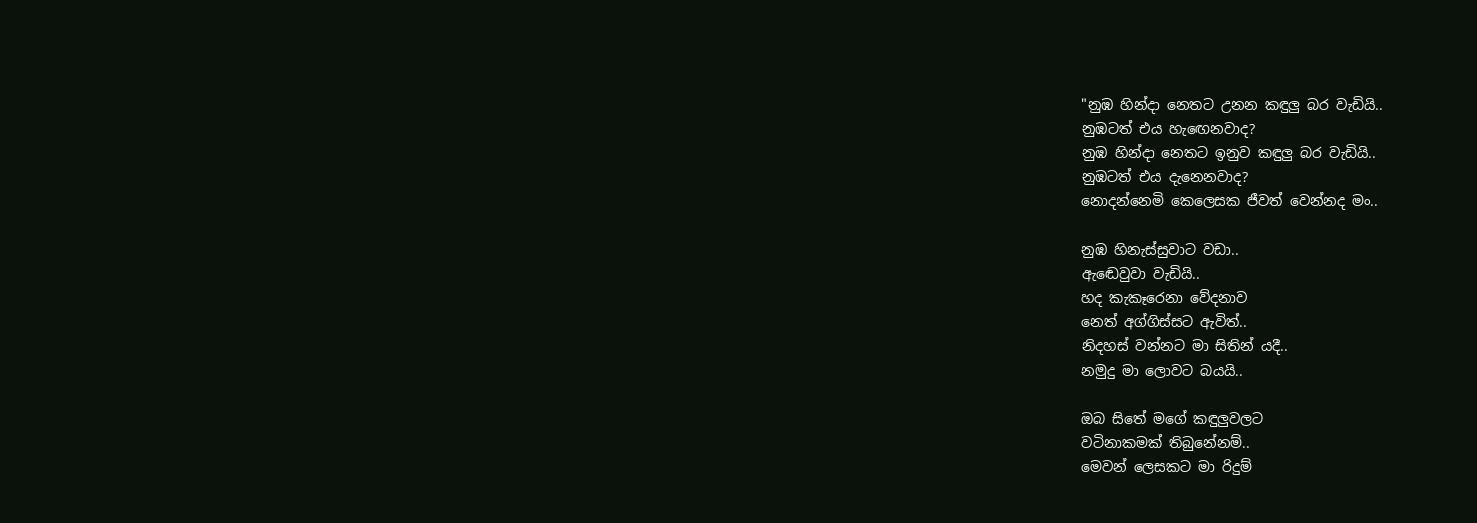"නුඹ හින්දා නෙතට උනන කඳුලු බර වැඩියි..
නුඹටත් එය හැඟෙනවාද?
නුඹ හින්දා නෙතට ඉනුව කඳුලු බර වැඩියි..
නුඹටත් එය දැනෙනවාද?
නොදන්නෙමි කෙලෙසක ජීවත් වෙන්නද මං..

නුඹ හිනැස්සුවාට වඩා..
ඇඬෙවුවා වැඩියි..
හද කැකෑරෙනා වේදනාව
නෙත් අග්ගිස්සට ඇවිත්..
නිදහස් වන්නට මා සිතින් යදී..
නමුදු මා ලොවට බයයි..

ඔබ සිතේ මගේ කඳුලුවලට
වටිනාකමක් තිබුනේනම්..
මෙවන් ලෙසකට මා රිදුම්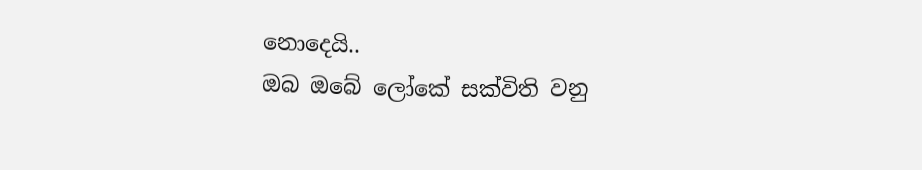නොදෙයි..
ඔබ ඔබේ ලෝකේ සක්විති වනු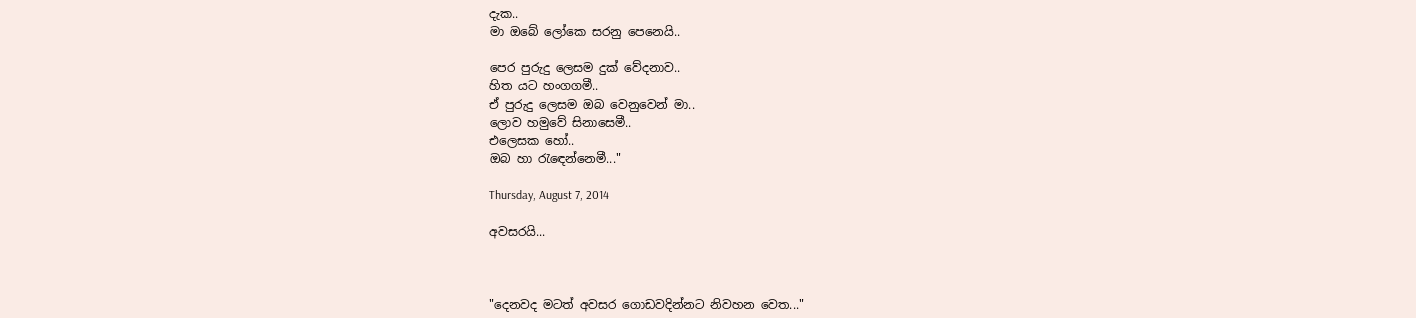දැක..
මා ඔබේ ලෝකෙ සරනු පෙනෙයි..

පෙර පුරුදු ලෙසම දුක් වේදනාව..
හිත යට හංගගමී..
ඒ පුරුදු ලෙසම ඔබ වෙනුවෙන් මා..
ලොව හමුවේ සිනාසෙමී..
එලෙසක හෝ..
ඔබ හා රැඳෙන්නෙමී..."

Thursday, August 7, 2014

අවසරයි...



"දෙනවද මටත් අවසර ගොඩවදින්නට නිවහන වෙත..."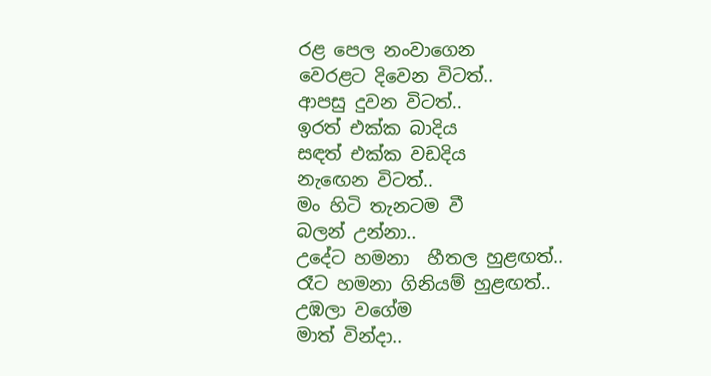රළ පෙල නංවාගෙන
වෙරළට දිවෙන විටත්..
ආපසු දුවන විටත්..
ඉරත් එක්ක බාදිය
සඳත් එක්ක වඩදිය
නැඟෙන විටත්..
මං හිටි තැනටම වී
බලන් උන්නා..
උදේට හමනා  හීතල හුළඟත්..
රෑට හමනා ගිනියම් හුළඟත්..
උඹලා වගේම
මාත් වින්දා..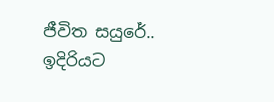ජීවිත සයුරේ..
ඉදිරියට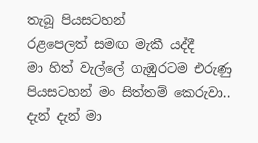තැබූ පියසටහන්
රළපෙලත් සමඟ මැකී යද්දී
මා හිත් වැල්ලේ ගැඹුරටම එරුණු
පියසටහන් මං සිත්තම් කෙරුවා..
දැන් දැන් මා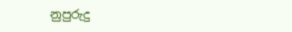නුපුරුදු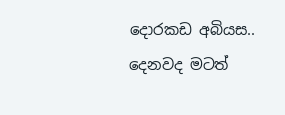දොරකඩ අබියස..
දෙනවද මටත්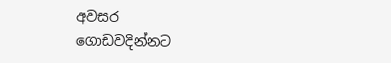අවසර
ගොඩවදින්නට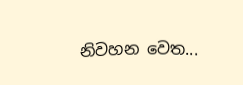නිවහන වෙත...